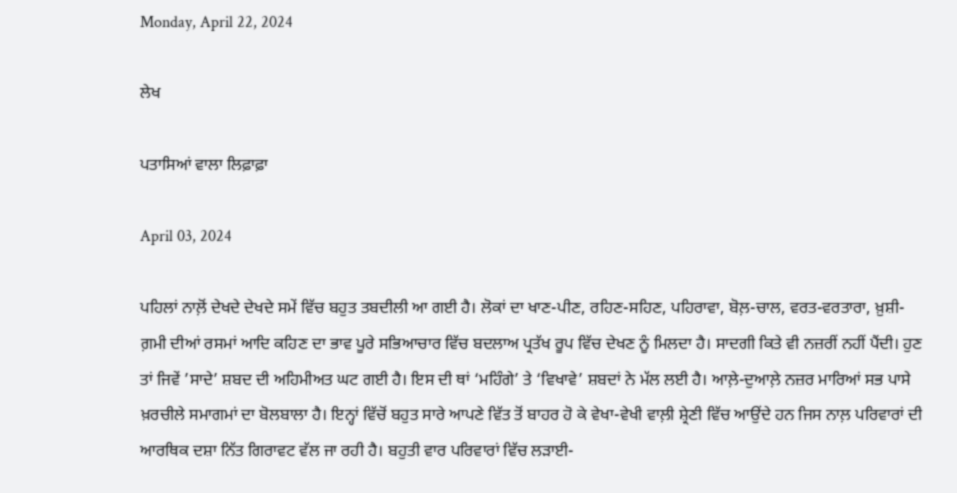Monday, April 22, 2024

ਲੇਖ

ਪਤਾਸਿਆਂ ਵਾਲਾ ਲਿਫ਼ਾਫ਼ਾ

April 03, 2024

ਪਹਿਲਾਂ ਨਾਲ਼ੋਂ ਦੇਖਦੇ ਦੇਖਦੇ ਸਮੇਂ ਵਿੱਚ ਬਹੁਤ ਤਬਦੀਲੀ ਆ ਗਈ ਹੈ। ਲੋਕਾਂ ਦਾ ਖਾਣ-ਪੀਣ, ਰਹਿਣ-ਸਹਿਣ, ਪਹਿਰਾਵਾ, ਬੋਲ਼-ਚਾਲ, ਵਰਤ-ਵਰਤਾਰਾ, ਖ਼ੁਸ਼ੀ-ਗ਼ਮੀ ਦੀਆਂ ਰਸਮਾਂ ਆਦਿ ਕਹਿਣ ਦਾ ਭਾਵ ਪੂਰੇ ਸਭਿਆਚਾਰ ਵਿੱਚ ਬਦਲਾਅ ਪ੍ਰਤੱਖ ਰੂਪ ਵਿੱਚ ਦੇਖਣ ਨੂੰ ਮਿਲਦਾ ਹੈ। ਸਾਦਗੀ ਕਿਤੇ ਵੀ ਨਜ਼ਰੀਂ ਨਹੀਂ ਪੈਂਦੀ। ਹੁਣ ਤਾਂ ਜਿਵੇਂ ’ਸਾਦੇ’ ਸ਼ਬਦ ਦੀ ਅਹਿਮੀਅਤ ਘਟ ਗਈ ਹੈ। ਇਸ ਦੀ ਥਾਂ ‘ਮਹਿੰਗੇ’ ਤੇ ‘ਵਿਖਾਵੇ’ ਸ਼ਬਦਾਂ ਨੇ ਮੱਲ ਲਈ ਹੈ। ਆਲ਼ੇ-ਦੁਆਲ਼ੇ ਨਜ਼ਰ ਮਾਰਿਆਂ ਸਭ ਪਾਸੇ ਖ਼ਰਚੀਲੇ ਸਮਾਗਮਾਂ ਦਾ ਬੋਲਬਾਲਾ ਹੈ। ਇਨ੍ਹਾਂ ਵਿੱਚੋਂ ਬਹੁਤ ਸਾਰੇ ਆਪਣੇ ਵਿੱਤ ਤੋਂ ਬਾਹਰ ਹੋ ਕੇ ਵੇਖਾ-ਵੇਖੀ ਵਾਲ਼ੀ ਸ਼੍ਰੇਣੀ ਵਿੱਚ ਆਉਂਦੇ ਹਨ ਜਿਸ ਨਾਲ਼ ਪਰਿਵਾਰਾਂ ਦੀ ਆਰਥਿਕ ਦਸ਼ਾ ਨਿੱਤ ਗਿਰਾਵਟ ਵੱਲ ਜਾ ਰਹੀ ਹੈ। ਬਹੁਤੀ ਵਾਰ ਪਰਿਵਾਰਾਂ ਵਿੱਚ ਲੜਾਈ-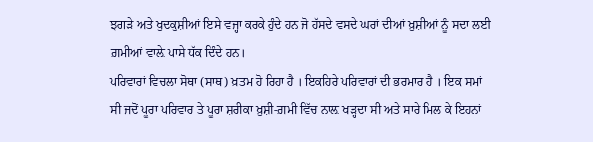ਝਗੜੇ ਅਤੇ ਖੁਦਕੁਸ਼ੀਆਂ ਇਸੇ ਵਜ੍ਹਾ ਕਰਕੇ ਹੁੰਦੇ ਹਨ ਜੋ ਹੱਸਦੇ ਵਸਦੇ ਘਰਾਂ ਦੀਆਂ ਖ਼ੁਸ਼ੀਆਂ ਨੂੰ ਸਦਾ ਲਈ ਗ਼ਮੀਆਂ ਵਾਲ਼ੇ ਪਾਸੇ ਧੱਕ ਦਿੰਦੇ ਹਨ।
ਪਰਿਵਾਰਾਂ ਵਿਚਲਾ ਸੋਥਾ (ਸਾਥ) ਖ਼ਤਮ ਹੋ ਰਿਹਾ ਹੈ । ਇਕਹਿਰੇ ਪਰਿਵਾਰਾਂ ਦੀ ਭਰਮਾਰ ਹੈ । ਇਕ ਸਮਾਂ ਸੀ ਜਦੋਂ ਪੂਰਾ ਪਰਿਵਾਰ ਤੇ ਪੂਰਾ ਸ਼ਰੀਕਾ ਖ਼ੁਸ਼ੀ-ਗ਼ਮੀ ਵਿੱਚ ਨਾਲ਼ ਖੜ੍ਹਦਾ ਸੀ ਅਤੇ ਸਾਰੇ ਮਿਲ ਕੇ ਇਹਨਾਂ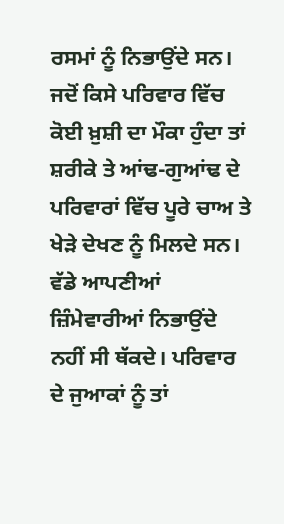ਰਸਮਾਂ ਨੂੰ ਨਿਭਾਉਂਦੇ ਸਨ। ਜਦੋਂ ਕਿਸੇ ਪਰਿਵਾਰ ਵਿੱਚ ਕੋਈ ਖ਼ੁਸ਼ੀ ਦਾ ਮੌਕਾ ਹੁੰਦਾ ਤਾਂ ਸ਼ਰੀਕੇ ਤੇ ਆਂਢ-ਗੁਆਂਢ ਦੇ ਪਰਿਵਾਰਾਂ ਵਿੱਚ ਪੂਰੇ ਚਾਅ ਤੇ ਖੇੜੇ ਦੇਖਣ ਨੂੰ ਮਿਲਦੇ ਸਨ। ਵੱਡੇ ਆਪਣੀਆਂ ਜ਼ਿੰਮੇਵਾਰੀਆਂ ਨਿਭਾਉਂਦੇ ਨਹੀਂ ਸੀ ਥੱਕਦੇ। ਪਰਿਵਾਰ ਦੇ ਜੁਆਕਾਂ ਨੂੰ ਤਾਂ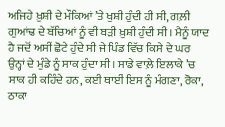ਅਜਿਹੇ ਖ਼ੁਸ਼ੀ ਦੇ ਮੌਕਿਆਂ ’ਤੇ ਖੁਸ਼ੀ ਹੁੰਦੀ ਹੀ ਸੀ, ਗਲ਼ੀ ਗੁਆਂਢ ਦੇ ਬੱਚਿਆਂ ਨੂੰ ਵੀ ਬੜੀ ਖ਼ੁਸ਼ੀ ਹੁੰਦੀ ਸੀ। ਮੈਨੂੰ ਯਾਦ ਹੈ ਜਦੋਂ ਅਸੀਂ ਛੋਟੇ ਹੁੰਦੇ ਸੀ ਜੇ ਪਿੰਡ ਵਿੱਚ ਕਿਸੇ ਦੇ ਘਰ ਉਨ੍ਹਾਂ ਦੇ ਮੁੰਡੇ ਨੂੰ ਸਾਕ ਹੁੰਦਾ ਸੀ। ਸਾਡੇ ਵਾਲ਼ੇ ਇਲਾਕੇ ’ਚ ਸਾਕ ਹੀ ਕਹਿੰਦੇ ਹਨ, ਕਈ ਥਾਈਂ ਇਸ ਨੂੰ ਮੰਗਣਾ, ਰੋਕਾ, ਠਾਕਾ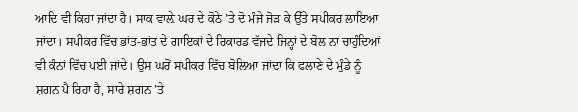ਆਦਿ ਵੀ ਕਿਹਾ ਜਾਂਦਾ ਹੈ। ਸਾਕ ਵਾਲ਼ੇ ਘਰ ਦੇ ਕੋਠੇ ’ਤੇ ਦੋ ਮੰਜੇ ਜੋੜ ਕੇ ਉੱਤੇ ਸਪੀਕਰ ਲਾਇਆ ਜਾਂਦਾ। ਸਪੀਕਰ ਵਿੱਚ ਭਾਂਤ-ਭਾਂਤ ਦੇ ਗਾਇਕਾਂ ਦੇ ਰਿਕਾਰਡ ਵੱਜਦੇ ਜਿਨ੍ਹਾਂ ਦੇ ਬੋਲ ਨਾ ਚਾਹੁੰਦਿਆਂ ਵੀ ਕੰਨਾਂ ਵਿੱਚ ਪਈ ਜਾਂਦੇ। ਉਸ ਘਰੋਂ ਸਪੀਕਰ ਵਿੱਚ ਬੋਲਿਆ ਜਾਂਦਾ ਕਿ ਫਲਾਣੇ ਦੇ ਮੁੰਡੇ ਨੂੰ ਸ਼ਗਨ ਪੈ ਰਿਹਾ ਹੈ, ਸਾਰੇ ਸ਼ਗਨ ’ਤੇ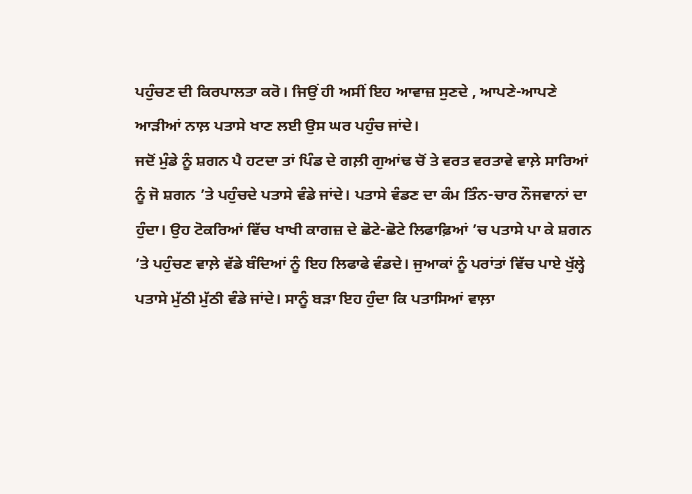ਪਹੁੰਚਣ ਦੀ ਕਿਰਪਾਲਤਾ ਕਰੋ। ਜਿਉਂ ਹੀ ਅਸੀਂ ਇਹ ਆਵਾਜ਼ ਸੁਣਦੇ , ਆਪਣੇ-ਆਪਣੇ ਆੜੀਆਂ ਨਾਲ਼ ਪਤਾਸੇ ਖਾਣ ਲਈ ਉਸ ਘਰ ਪਹੁੰਚ ਜਾਂਦੇ।
ਜਦੋਂ ਮੁੰਡੇ ਨੂੰ ਸ਼ਗਨ ਪੈ ਹਟਦਾ ਤਾਂ ਪਿੰਡ ਦੇ ਗਲ਼ੀ ਗੁਆਂਢ ਚੋਂ ਤੇ ਵਰਤ ਵਰਤਾਵੇ ਵਾਲ਼ੇ ਸਾਰਿਆਂ ਨੂੰ ਜੋ ਸ਼ਗਨ ’ਤੇ ਪਹੁੰਚਦੇ ਪਤਾਸੇ ਵੰਡੇ ਜਾਂਦੇ। ਪਤਾਸੇ ਵੰਡਣ ਦਾ ਕੰਮ ਤਿੰਨ-ਚਾਰ ਨੌਜਵਾਨਾਂ ਦਾ ਹੁੰਦਾ। ਉਹ ਟੋਕਰਿਆਂ ਵਿੱਚ ਖਾਖੀ ਕਾਗਜ਼ ਦੇ ਛੋਟੇ-ਛੋਟੇ ਲਿਫਾਫ਼ਿਆਂ ’ਚ ਪਤਾਸੇ ਪਾ ਕੇ ਸ਼ਗਨ ’ਤੇ ਪਹੁੰਚਣ ਵਾਲ਼ੇ ਵੱਡੇ ਬੰਦਿਆਂ ਨੂੰ ਇਹ ਲਿਫਾਫੇ ਵੰਡਦੇ। ਜੁਆਕਾਂ ਨੂੰ ਪਰਾਂਤਾਂ ਵਿੱਚ ਪਾਏ ਖੁੱਲ੍ਹੇ ਪਤਾਸੇ ਮੁੱਠੀ ਮੁੱਠੀ ਵੰਡੇ ਜਾਂਦੇ। ਸਾਨੂੰ ਬੜਾ ਇਹ ਹੁੰਦਾ ਕਿ ਪਤਾਸਿਆਂ ਵਾਲ਼ਾ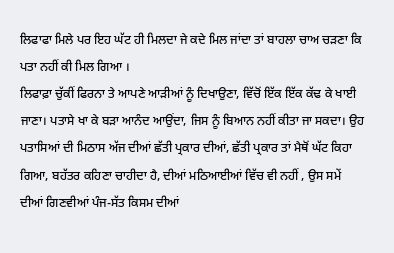ਲਿਫਾਫਾ ਮਿਲੇ ਪਰ ਇਹ ਘੱਟ ਹੀ ਮਿਲਦਾ ਜੇ ਕਦੇ ਮਿਲ ਜਾਂਦਾ ਤਾਂ ਬਾਹਲਾ ਚਾਅ ਚੜਣਾ ਕਿ ਪਤਾ ਨਹੀਂ ਕੀ ਮਿਲ ਗਿਆ ।
ਲਿਫਾਫ਼ਾ ਚੁੱਕੀਂ ਫਿਰਨਾ ਤੇ ਆਪਣੇ ਆੜੀਆਂ ਨੂੰ ਦਿਖਾਉਣਾ, ਵਿੱਚੋਂ ਇੱਕ ਇੱਕ ਕੱਢ ਕੇ ਖਾਈ ਜਾਣਾ। ਪਤਾਸੇ ਖਾ ਕੇ ਬੜਾ ਆਨੰਦ ਆਉਂਦਾ, ਜਿਸ ਨੂੰ ਬਿਆਨ ਨਹੀਂ ਕੀਤਾ ਜਾ ਸਕਦਾ। ਉਹ ਪਤਾਸਿਆਂ ਦੀ ਮਿਠਾਸ ਅੱਜ ਦੀਆਂ ਛੱਤੀ ਪ੍ਰਕਾਰ ਦੀਆਂ, ਛੱਤੀ ਪ੍ਰਕਾਰ ਤਾਂ ਮੈਥੋਂ ਘੱਟ ਕਿਹਾ ਗਿਆ, ਬਹੱਤਰ ਕਹਿਣਾ ਚਾਹੀਦਾ ਹੈ, ਦੀਆਂ ਮਠਿਆਈਆਂ ਵਿੱਚ ਵੀ ਨਹੀਂ , ਉਸ ਸਮੇਂ ਦੀਆਂ ਗਿਣਵੀਆਂ ਪੰਜ-ਸੱਤ ਕਿਸਮ ਦੀਆਂ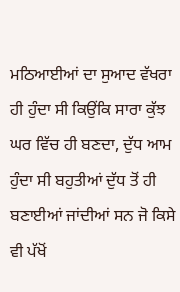ਮਠਿਆਈਆਂ ਦਾ ਸੁਆਦ ਵੱਖਰਾ ਹੀ ਹੁੰਦਾ ਸੀ ਕਿਉਂਕਿ ਸਾਰਾ ਕੁੱਝ ਘਰ ਵਿੱਚ ਹੀ ਬਣਦਾ, ਦੁੱਧ ਆਮ ਹੁੰਦਾ ਸੀ ਬਹੁਤੀਆਂ ਦੁੱਧ ਤੋਂ ਹੀ ਬਣਾਈਆਂ ਜਾਂਦੀਆਂ ਸਨ ਜੋ ਕਿਸੇ ਵੀ ਪੱਖੋਂ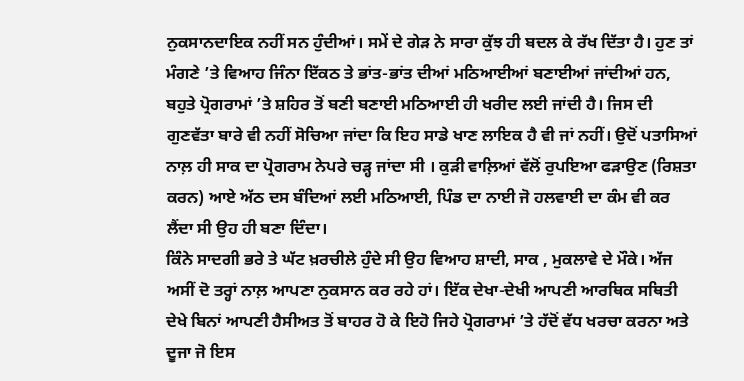ਨੁਕਸਾਨਦਾਇਕ ਨਹੀਂ ਸਨ ਹੁੰਦੀਆਂ। ਸਮੇਂ ਦੇ ਗੇੜ ਨੇ ਸਾਰਾ ਕੁੱਝ ਹੀ ਬਦਲ ਕੇ ਰੱਖ ਦਿੱਤਾ ਹੈ। ਹੁਣ ਤਾਂ ਮੰਗਣੇ ’ਤੇ ਵਿਆਹ ਜਿੰਨਾ ਇੱਕਠ ਤੇ ਭਾਂਤ-ਭਾਂਤ ਦੀਆਂ ਮਠਿਆਈਆਂ ਬਣਾਈਆਂ ਜਾਂਦੀਆਂ ਹਨ, ਬਹੁਤੇ ਪ੍ਰੋਗਰਾਮਾਂ ’ਤੇ ਸ਼ਹਿਰ ਤੋਂ ਬਣੀ ਬਣਾਈ ਮਠਿਆਈ ਹੀ ਖਰੀਦ ਲਈ ਜਾਂਦੀ ਹੈ। ਜਿਸ ਦੀ ਗੁਣਵੱਤਾ ਬਾਰੇ ਵੀ ਨਹੀਂ ਸੋਚਿਆ ਜਾਂਦਾ ਕਿ ਇਹ ਸਾਡੇ ਖਾਣ ਲਾਇਕ ਹੈ ਵੀ ਜਾਂ ਨਹੀਂ। ਉਦੋਂ ਪਤਾਸਿਆਂ ਨਾਲ਼ ਹੀ ਸਾਕ ਦਾ ਪ੍ਰੋਗਰਾਮ ਨੇਪਰੇ ਚੜ੍ਹ ਜਾਂਦਾ ਸੀ । ਕੁੜੀ ਵਾਲ਼ਿਆਂ ਵੱਲੋਂ ਰੁਪਇਆ ਫੜਾਉਣ (ਰਿਸ਼ਤਾ ਕਰਨ) ਆਏ ਅੱਠ ਦਸ ਬੰਦਿਆਂ ਲਈ ਮਠਿਆਈ, ਪਿੰਡ ਦਾ ਨਾਈ ਜੋ ਹਲਵਾਈ ਦਾ ਕੰਮ ਵੀ ਕਰ ਲੈਂਦਾ ਸੀ ਉਹ ਹੀ ਬਣਾ ਦਿੰਦਾ।
ਕਿੰਨੇ ਸਾਦਗੀ ਭਰੇ ਤੇ ਘੱਟ ਖ਼ਰਚੀਲੇ ਹੁੰਦੇ ਸੀ ਉਹ ਵਿਆਹ ਸ਼ਾਦੀ, ਸਾਕ , ਮੁਕਲਾਵੇ ਦੇ ਮੌਕੇ। ਅੱਜ ਅਸੀਂ ਦੋ ਤਰ੍ਹਾਂ ਨਾਲ਼ ਆਪਣਾ ਨੁਕਸਾਨ ਕਰ ਰਹੇ ਹਾਂ। ਇੱਕ ਦੇਖਾ-ਦੇਖੀ ਆਪਣੀ ਆਰਥਿਕ ਸਥਿਤੀ ਦੇਖੇ ਬਿਨਾਂ ਆਪਣੀ ਹੈਸੀਅਤ ਤੋਂ ਬਾਹਰ ਹੋ ਕੇ ਇਹੋ ਜਿਹੇ ਪ੍ਰੋਗਰਾਮਾਂ ’ਤੇ ਹੱਦੋਂ ਵੱਧ ਖਰਚਾ ਕਰਨਾ ਅਤੇ ਦੂਜਾ ਜੋ ਇਸ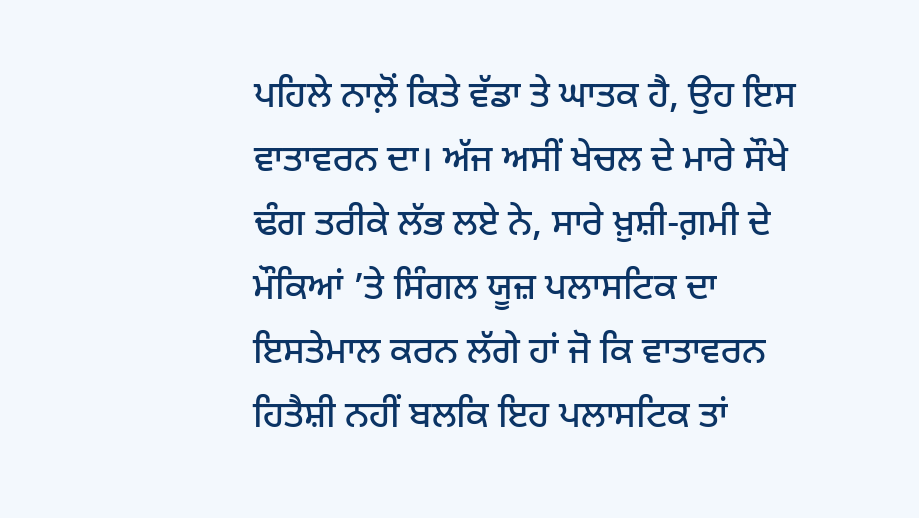ਪਹਿਲੇ ਨਾਲ਼ੋਂ ਕਿਤੇ ਵੱਡਾ ਤੇ ਘਾਤਕ ਹੈ, ਉਹ ਇਸ ਵਾਤਾਵਰਨ ਦਾ। ਅੱਜ ਅਸੀਂ ਖੇਚਲ ਦੇ ਮਾਰੇ ਸੌਖੇ ਢੰਗ ਤਰੀਕੇ ਲੱਭ ਲਏ ਨੇ, ਸਾਰੇ ਖ਼ੁਸ਼ੀ-ਗ਼ਮੀ ਦੇ ਮੌਕਿਆਂ ’ਤੇ ਸਿੰਗਲ ਯੂਜ਼ ਪਲਾਸਟਿਕ ਦਾ ਇਸਤੇਮਾਲ ਕਰਨ ਲੱਗੇ ਹਾਂ ਜੋ ਕਿ ਵਾਤਾਵਰਨ ਹਿਤੈਸ਼ੀ ਨਹੀਂ ਬਲਕਿ ਇਹ ਪਲਾਸਟਿਕ ਤਾਂ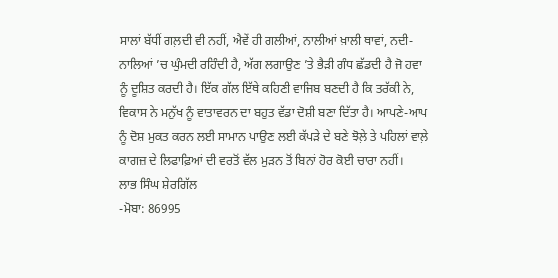ਸਾਲਾਂ ਬੱਧੀਂ ਗਲ਼ਦੀ ਵੀ ਨਹੀਂ, ਐਵੇਂ ਹੀ ਗਲੀਆਂ, ਨਾਲੀਆਂ ਖ਼ਾਲੀ ਥਾਵਾਂ, ਨਦੀ-ਨਾਲਿਆਂ ’ਚ ਘੁੰਮਦੀ ਰਹਿੰਦੀ ਹੈ, ਅੱਗ ਲਗਾਉਣ ’ਤੇ ਭੈੜੀ ਗੰਧ ਛੱਡਦੀ ਹੈ ਜੋ ਹਵਾ ਨੂੰ ਦੂਸ਼ਿਤ ਕਰਦੀ ਹੈ। ਇੱਕ ਗੱਲ ਇੱਥੇ ਕਹਿਣੀ ਵਾਜਿਬ ਬਣਦੀ ਹੈ ਕਿ ਤਰੱਕੀ ਨੇ, ਵਿਕਾਸ ਨੇ ਮਨੁੱਖ ਨੂੰ ਵਾਤਾਵਰਨ ਦਾ ਬਹੁਤ ਵੱਡਾ ਦੋਸ਼ੀ ਬਣਾ ਦਿੱਤਾ ਹੈ। ਆਪਣੇ-ਆਪ ਨੂੰ ਦੋਸ਼ ਮੁਕਤ ਕਰਨ ਲਈ ਸਾਮਾਨ ਪਾਉਣ ਲਈ ਕੱਪੜੇ ਦੇ ਬਣੇ ਝੋਲ਼ੇ ਤੇ ਪਹਿਲਾਂ ਵਾਲ਼ੇ ਕਾਗਜ਼ ਦੇ ਲਿਫਾਫ਼ਿਆਂ ਦੀ ਵਰਤੋਂ ਵੱਲ ਮੁੜਨ ਤੋਂ ਬਿਨਾਂ ਹੋਰ ਕੋਈ ਚਾਰਾ ਨਹੀਂ।
ਲਾਭ ਸਿੰਘ ਸ਼ੇਰਗਿੱਲ
-ਮੋਬਾ: 86995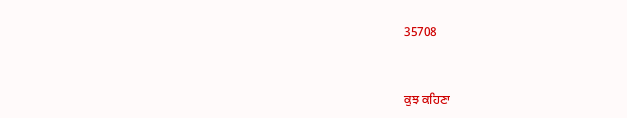35708



ਕੁਝ ਕਹਿਣਾ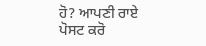ਹੋ? ਆਪਣੀ ਰਾਏ ਪੋਸਟ ਕਰੋ